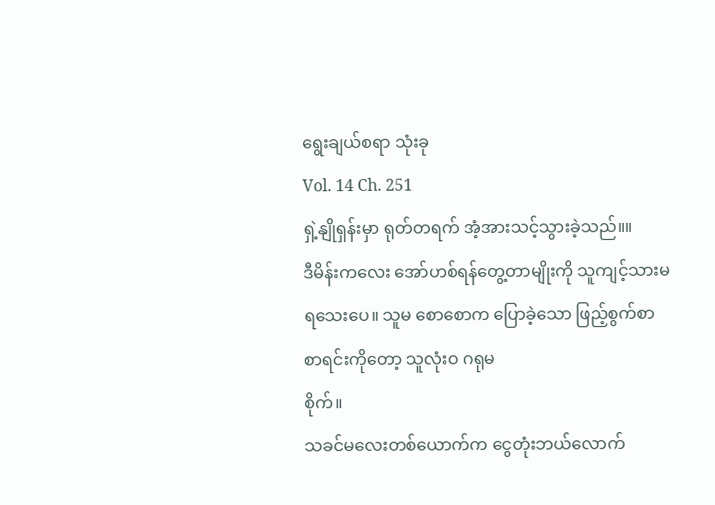ရွေးချယ်စရာ သုံးခု
Vol. 14 Ch. 251
ရှဲ့နျိုရှန်းမှာ ရုတ်တရက် အံ့အားသင့်သွားခဲ့သည်။။
ဒီမိန်းကလေး အော်ဟစ်ရန်တွေ့တာမျိုးကို သူကျင့်သားမရသေးပေ။ သူမ စောစောက ပြောခဲ့သော ဖြည့်စွက်စာ စာရင်းကိုတော့ သူလုံးဝ ဂရုမ
စိုက်။
သခင်မလေးတစ်ယောက်က ငွေတုံးဘယ်လောက်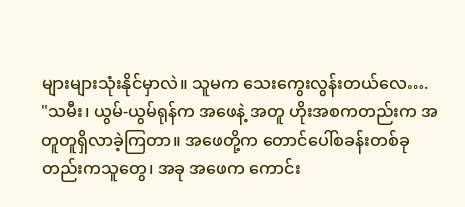များများသုံးနိုင်မှာလဲ။ သူမက သေးကွေးလွန်းတယ်လေ….
"သမီး၊ ယွမ်-ယွမ်ရုန်က အဖေနဲ့ အတူ ဟိုးအစကတည်းက အတူတူရှိလာခဲ့ကြတာ။ အဖေတို့က တောင်ပေါ်စခန်းတစ်ခုတည်းကသူတွေ၊ အခု အဖေက ကောင်း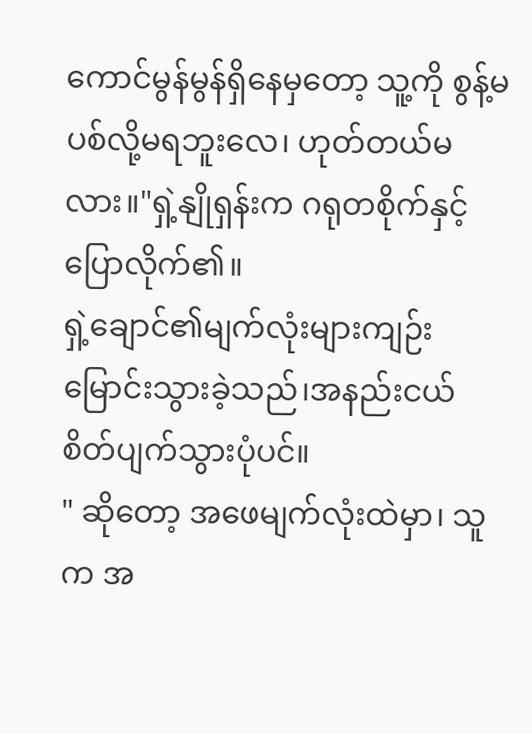ကောင်မွန်မွန်ရှိနေမှတော့ သူ့ကို စွန့်မပစ်လို့မရဘူးလေ၊ ဟုတ်တယ်မလား။"ရှဲ့နျိုရှန်းက ဂရုတစိုက်နှင့် ပြောလိုက်၏။
ရှဲ့ချောင်၏မျက်လုံးများကျဉ်းမြောင်းသွားခဲ့သည်၊အနည်းငယ်စိတ်ပျက်သွားပုံပင်။
" ဆိုတော့ အဖေမျက်လုံးထဲမှာ၊ သူက အ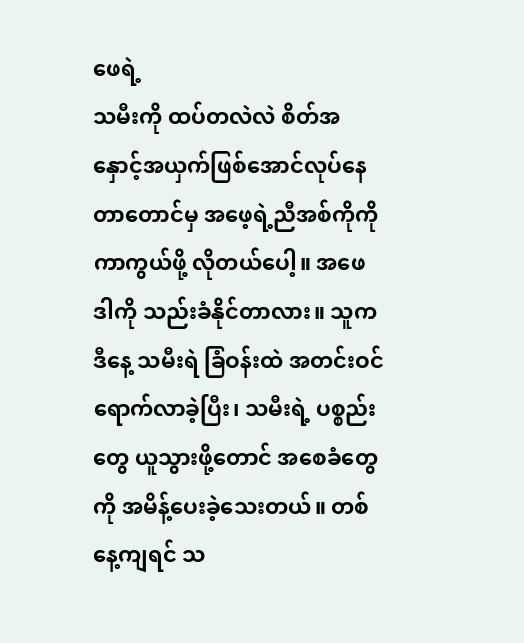ဖေရဲ့
သမီးကို ထပ်တလဲလဲ စိတ်အနှောင့်အယှက်ဖြစ်အောင်လုပ်နေတာတောင်မှ အဖေ့ရဲ့ညီအစ်ကိုကို ကာကွယ်ဖို့ လိုတယ်ပေါ့။ အဖေ ဒါကို သည်းခံနိုင်တာလား။ သူက ဒီနေ့ သမီးရဲ ခြံဝန်းထဲ အတင်းဝင်ရောက်လာခဲ့ပြီး၊ သမီးရဲ့ ပစ္စည်းတွေ ယူသွားဖို့တောင် အစေခံတွေကို အမိန့်ပေးခဲ့သေးတယ်။ တစ်နေ့ကျရင် သ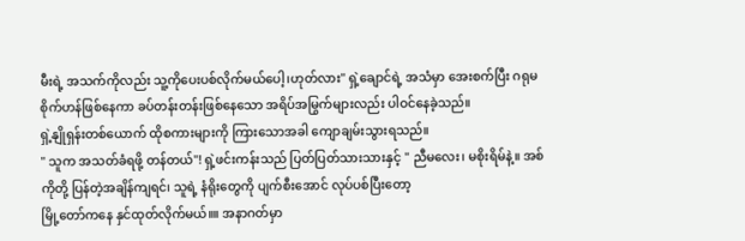မီးရဲ့ အသက်ကိုလည်း သူ့ကိုပေးပစ်လိုက်မယ်ပေါ့၊ဟုတ်လား" ရှဲ့ချောင်ရဲ့ အသံမှာ အေးစက်ပြီး ဂရုမစိုက်ဟန်ဖြစ်နေကာ ခပ်တန်းတန်းဖြစ်နေသော အရိပ်အမြွက်များလည်း ပါဝင်နေခဲ့သည်။
ရှဲ့နျိုရှန်းတစ်ယောက် ထိုစကားများကို ကြားသောအခါ ကျောချမ်းသွားရသည်။
" သူက အသတ်ခံရဖို့ တန်တယ်"! ရှဲ့ဖင်းကန်းသည် ပြတ်ပြတ်သားသားနှင့် " ညီမလေး၊ မစိုးရိမ်နဲ့။ အစ်ကိုတို့ ပြန်တဲ့အချိန်ကျရင်၊ သူရဲ့ နံရိုးတွေကို ပျက်စီးအောင် လုပ်ပစ်ပြီးတော့
မြို့တော်ကနေ နှင်ထုတ်လိုက်မယ်။။ အနာဂတ်မှာ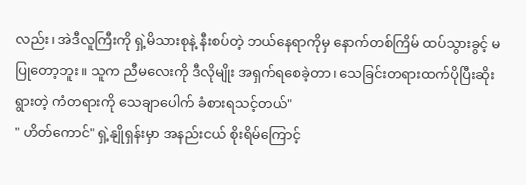လည်း၊ အဲဒီလူကြီးကို ရှဲ့မိသားစုနဲ့ နီးစပ်တဲ့ ဘယ်နေရာကိုမှ နောက်တစ်ကြိမ် ထပ်သွားခွင့် မပြုတော့ဘူး။ သူက ညီမလေးကို ဒီလိုမျိုး အရှက်ရစေခဲ့တာ၊ သေခြင်းတရားထက်ပိုပြီးဆိုးရွားတဲ့ ကံတရားကို သေချာပေါက် ခံစားရသင့်တယ်"
" ဟိတ်ကောင်" ရှဲ့နျိုရှန်းမှာ အနည်းငယ် စိုးရိမ်ကြောင့်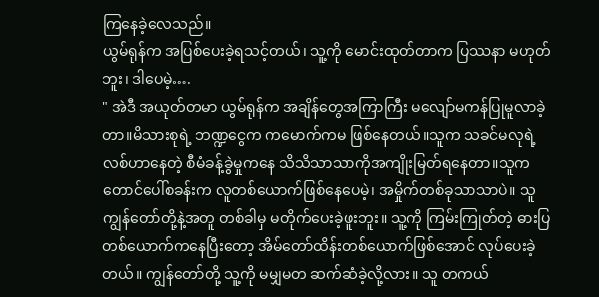ကြနေခဲ့လေသည်။
ယွမ်ရုန်က အပြစ်ပေးခဲ့ရသင့်တယ်၊ သူ့ကို မောင်းထုတ်တာက ပြဿနာ မဟုတ်ဘူး၊ ဒါပေမဲ့….
" အဲဒီ အယုတ်တမာ ယွမ်ရုန်က အချိန်တွေအကြာကြီး မလျော်မကန်ပြုမူလာခဲ့တာ။မိသားစုရဲ့ ဘဏ္ဍငွေက ကမောက်ကမ ဖြစ်နေတယ်။သူက သခင်မလုရဲ့ လစ်ဟာနေတဲ့ စီမံခန့်ခွဲမှုကနေ သိသိသာသာကိုအကျိုးမြတ်ရနေတာ။သူက
တောင်ပေါ်စခန်းက လူတစ်ယောက်ဖြစ်နေပေမဲ့၊ အမှိုက်တစ်ခုသာသာပဲ။ သူ ကျွန်တော်တို့နဲ့အတူ တစ်ခါမှ မတိုက်ပေးခဲ့ဖူးဘူး။ သူ့ကို ကြမ်းကြုတ်တဲ့ ဓားပြတစ်ယောက်ကနေပြီးတော့ အိမ်တော်ထိန်းတစ်ယောက်ဖြစ်အောင် လုပ်ပေးခဲ့တယ်။ ကျွန်တော်တို့ သူ့ကို မမျှမတ ဆက်ဆံခဲ့လို့လား။ သူ တကယ်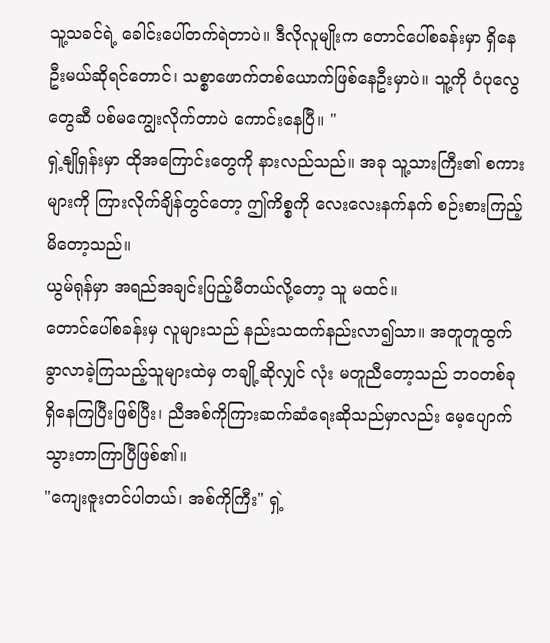သူ့သခင်ရဲ့ ခေါင်းပေါ်တက်ရဲတာပဲ။ ဒီလိုလူမျိုးက တောင်ပေါ်စခန်းမှာ ရှိနေဦးမယ်ဆိုရင်တောင်၊ သစ္စာဖောက်တစ်ယောက်ဖြစ်နေဦးမှာပဲ။ သူ့ကို ဝံပုလွေတွေဆီ ပစ်မကျွေးလိုက်တာပဲ ကောင်းနေပြီ။ "
ရှဲ့နျိုရှန်းမှာ ထိုအကြောင်းတွေကို နားလည်သည်။ အခု သူ့သားကြီး၏ စကားများကို ကြားလိုက်ချိန်တွင်တော့ ဤကိစ္စကို လေးလေးနက်နက် စဉ်းစားကြည့်မိတော့သည်။
ယွမ်ရုန်မှာ အရည်အချင်းပြည့်မီတယ်လို့တော့ သူ မထင်။
တောင်ပေါ်စခန်းမှ လူများသည် နည်းသထက်နည်းလာ၍သာ။ အတူတူထွက်ခွာလာခဲ့ကြသည့်သူများထဲမှ တချို့ဆိုလျှင် လုံး မတူညီတော့သည် ဘဝတစ်ခု ရှိနေကြပြီးဖြစ်ပြီး၊ ညီအစ်ကိုကြားဆက်ဆံရေးဆိုသည်မှာလည်း မေ့ပျောက်သွားတာကြာပြီဖြစ်၏။
"ကျေးဇူးတင်ပါတယ်၊ အစ်ကိုကြီး" ရှဲ့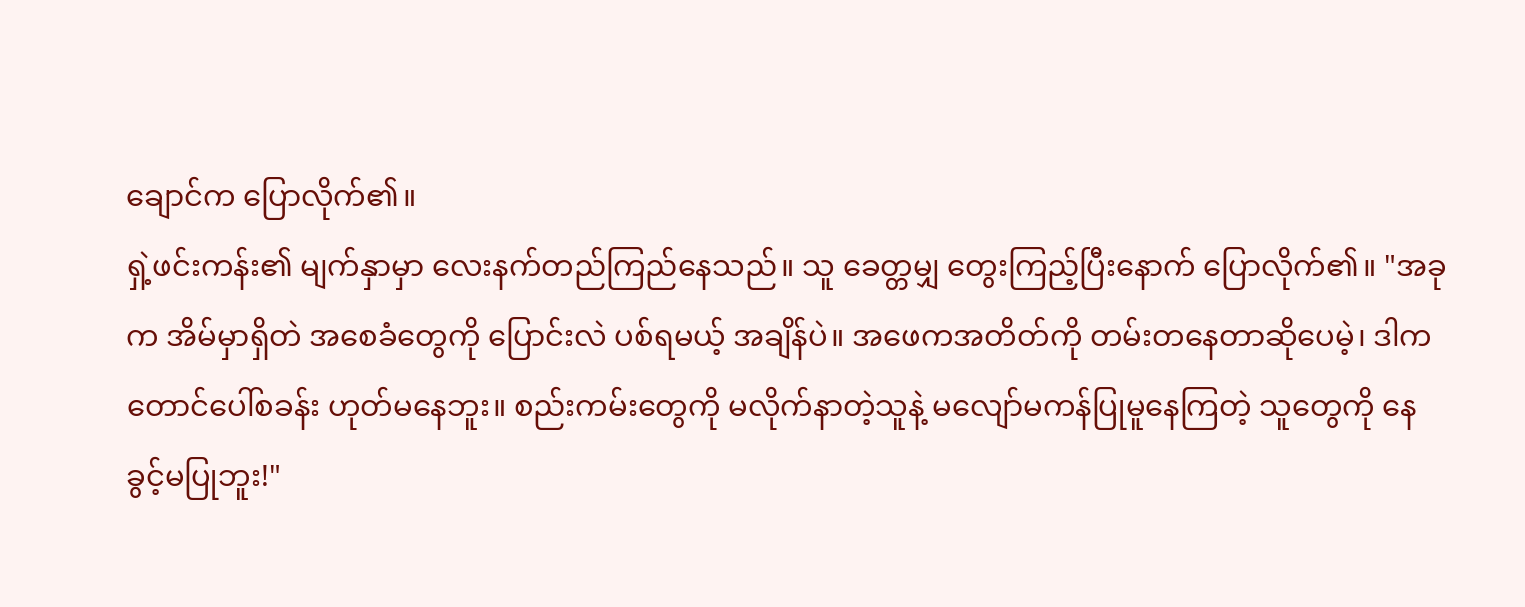ချောင်က ပြောလိုက်၏။
ရှဲ့ဖင်းကန်း၏ မျက်နှာမှာ လေးနက်တည်ကြည်နေသည်။ သူ ခေတ္တမျှ တွေးကြည့်ပြီးနောက် ပြောလိုက်၏။ "အခုက အိမ်မှာရှိတဲ အစေခံတွေကို ပြောင်းလဲ ပစ်ရမယ့် အချိန်ပဲ။ အဖေကအတိတ်ကို တမ်းတနေတာဆိုပေမဲ့၊ ဒါက တောင်ပေါ်စခန်း ဟုတ်မနေဘူး။ စည်းကမ်းတွေကို မလိုက်နာတဲ့သူနဲ့ မလျော်မကန်ပြုမူနေကြတဲ့ သူတွေကို နေ
ခွင့်မပြုဘူး!"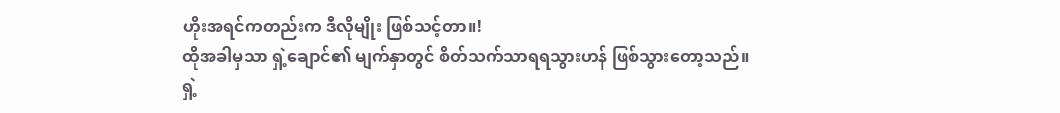ဟိုးအရင်ကတည်းက ဒီလိုမျိုး ဖြစ်သင့်တာ။!
ထိုအခါမှသာ ရှဲ့ချောင်၏ မျက်နှာတွင် စိတ်သက်သာရရသွားဟန် ဖြစ်သွားတော့သည်။
ရှဲ့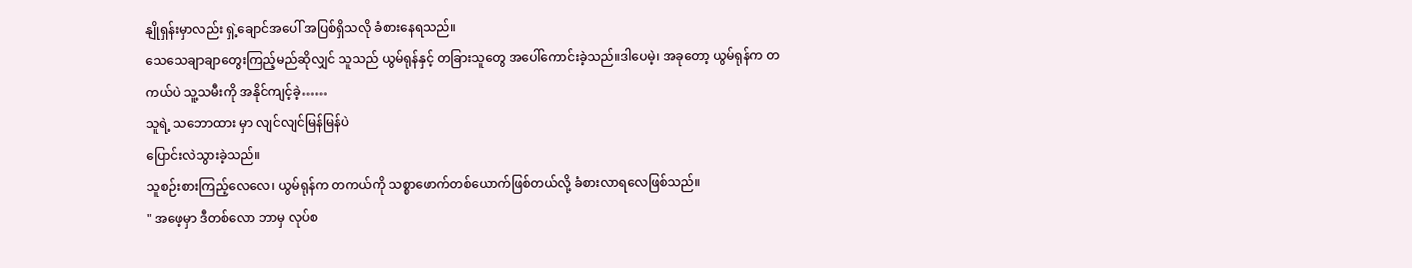နျိုရှန်းမှာလည်း ရှဲ့ချောင်အပေါ် အပြစ်ရှိသလို ခံစားနေရသည်။
သေသေချာချာတွေးကြည့်မည်ဆိုလျှင် သူသည် ယွမ်ရုန်နှင့် တခြားသူတွေ အပေါ်ကောင်းခဲ့သည်။ဒါပေမဲ့၊ အခုတော့ ယွမ်ရုန်က တကယ်ပဲ သူ့သမီးကို အနိုင်ကျင့်ခဲ့……
သူရဲ့ သဘောထား မှာ လျင်လျင်မြန်မြန်ပဲ
ပြောင်းလဲသွားခဲ့သည်။
သူစဉ်းစားကြည့်လေလေ၊ ယွမ်ရုန်က တကယ်ကို သစ္စာဖောက်တစ်ယောက်ဖြစ်တယ်လို့ ခံစားလာရလေဖြစ်သည်။
" အဖေ့မှာ ဒီတစ်လော ဘာမှ လုပ်စ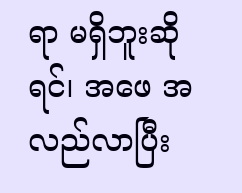ရာ မရှိဘူးဆိုရင်၊ အဖေ အလည်လာပြီး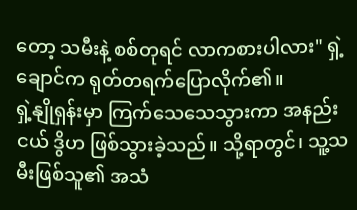တော့ သမီးနဲ့ စစ်တုရင် လာကစားပါလား" ရှဲ့ချောင်က ရုတ်တရက်ပြောလိုက်၏။
ရှဲ့နျိုရှန်းမှာ ကြက်သေသေသွားကာ အနည်းငယ် ဒွိဟ ဖြစ်သွားခဲ့သည်။ သို့ရာတွင်၊ သူ့သမီးဖြစ်သူ၏ အသံ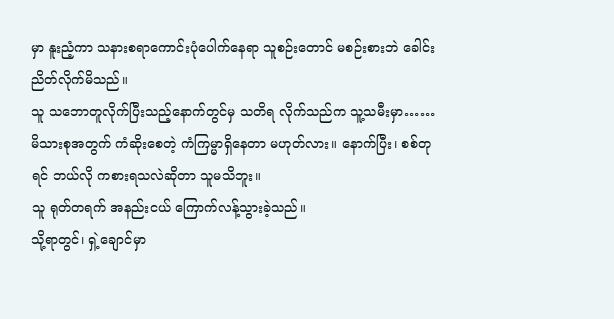မှာ နူးညံ့ကာ သနားစရာကောင်းပုံပေါက်နေရာ သူစဉ်းတောင် မစဉ်းစားဘဲ ခေါင်းညိတ်လိုက်မိသည်။
သူ သဘောတူလိုက်ပြီးသည့်နောက်တွင်မှ သတိရ လိုက်သည်က သူ့သမီးမှာ…… မိသားစုအတွက် ကံဆိုးစေတဲ့ ကံကြမ္မာရှိနေတာ မဟုတ်လား။ နောက်ပြီး၊ စစ်တုရင် ဘယ်လို ကစားရသလဲဆိုတာ သူမသိဘူး။
သူ ရုတ်တရက် အနည်းငယ် ကြောက်လန့်သွားခဲ့သည်။
သို့ရာတွင်၊ ရှဲ့ချောင်မှာ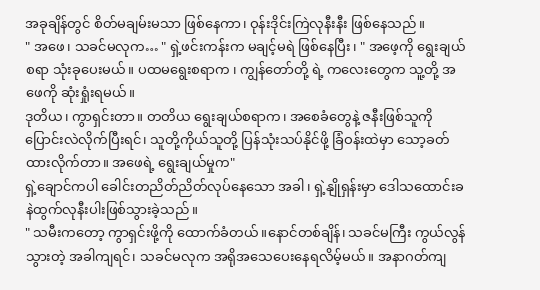အခုချိန်တွင် စိတ်မချမ်းမသာ ဖြစ်နေကာ၊ ဝုန်းဒိုင်းကြဲလုနီးနီး ဖြစ်နေသည်။
" အဖေ၊ သခင်မလုက… " ရှဲ့ဖင်းကန်းက မချင့်မရဲ ဖြစ်နေပြီး၊ " အဖေ့ကို ရွေးချယ်စရာ သုံးခုပေးမယ်။ ပထမရွေးစရာက ၊ ကျွန်တော်တို့ ရဲ့ ကလေးတွေက သူ့တို့ အဖေကို ဆုံးရှုံးရမယ်။
ဒုတိယ၊ ကွာရှင်းတာ။ တတိယ ရွေးချယ်စရာက၊ အစေခံတွေနဲ့ ဇနီးဖြစ်သူကို ပြောင်းလဲလိုက်ပြီးရင်၊ သူတို့ကိုယ်သူတို့ ပြန်သုံးသပ်နိုင်ဖို့ ခြံဝန်းထဲမှာ သော့ခတ်ထားလိုက်တာ။ အဖေရဲ့ ရွေးချယ်မှုက"
ရှဲ့ချောင်ကပါ ခေါင်းတညိတ်ညိတ်လုပ်နေသော အခါ၊ ရှဲ့နျိုရှန်းမှာ ဒေါသထောင်းခနဲထွက်လုနီးပါးဖြစ်သွားခဲ့သည်။
" သမီးကတော့ ကွာရှင်းဖို့ကို ထောက်ခံတယ်။နောင်တစ်ချိန်၊ သခင်မကြီး ကွယ်လွန်သွားတဲ့ အခါကျရင်၊ သခင်မလုက အရိုအသေပေးနေရလိမ့်မယ်။ အနာဂတ်ကျ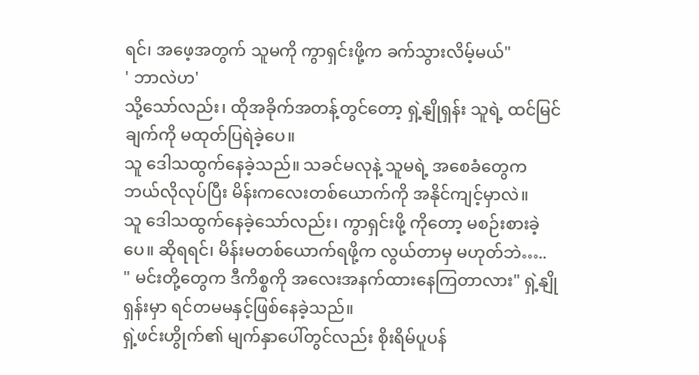ရင်၊ အဖေ့အတွက် သူမကို ကွာရှင်းဖို့က ခက်သွားလိမ့်မယ်"
' ဘာလဲဟ'
သို့သော်လည်း၊ ထိုအခိုက်အတန့်တွင်တော့ ရှဲ့နျိုရှန်း သူရဲ့ ထင်မြင်ချက်ကို မထုတ်ပြရဲခဲ့ပေ။
သူ ဒေါသထွက်နေခဲ့သည်။ သခင်မလုနဲ့ သူမရဲ့ အစေခံတွေက ဘယ်လိုလုပ်ပြီး မိန်းကလေးတစ်ယောက်ကို အနိုင်ကျင့်မှာလဲ။
သူ ဒေါသထွက်နေခဲ့သော်လည်း၊ ကွာရှင်းဖို့ ကိုတော့ မစဉ်းစားခဲ့ပေ။ ဆိုရရင်၊ မိန်းမတစ်ယောက်ရဖို့က လွယ်တာမှ မဟုတ်ဘဲ…..
" မင်းတို့တွေက ဒီကိစ္စကို အလေးအနက်ထားနေကြတာလား" ရှဲ့နျိုရှန်းမှာ ရင်တမမနှင့်ဖြစ်နေခဲ့သည်။
ရှဲ့ဖင်းဟွိုက်၏ မျက်နှာပေါ်တွင်လည်း စိုးရိမ်ပူပန်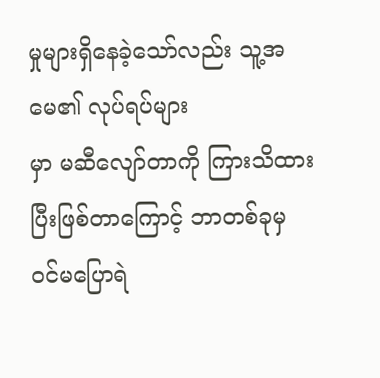မှုများရှိနေခဲ့သော်လည်း သူ့အမေ၏ လုပ်ရပ်များ
မှာ မဆီလျော်တာကို ကြားသိထားပြီးဖြစ်တာကြောင့် ဘာတစ်ခုမှ ဝင်မပြောရဲ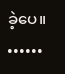ခဲ့ပေ။
••••••